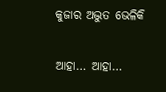କୁଜାର ଅଦ୍ଭୁତ ଭେଳିକି

ଆହା… ଆହା…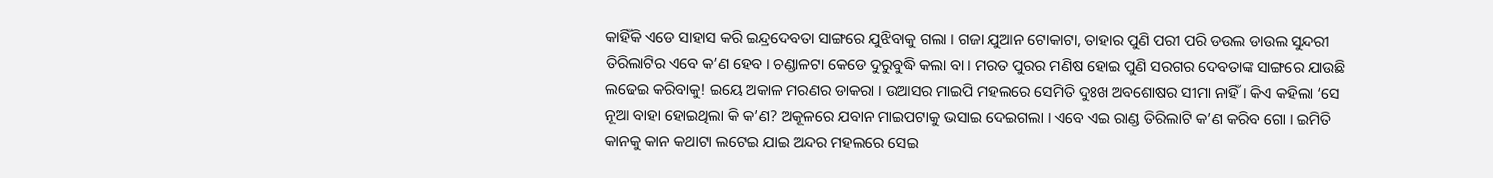କାହିଁକି ଏଡେ ସାହାସ କରି ଇନ୍ଦ୍ରଦେବତା ସାଙ୍ଗରେ ଯୁଝିବାକୁ ଗଲା । ଗଜା ଯୁଆନ ଟୋକାଟା, ତାହାର ପୁଣି ପରୀ ପରି ଡଉଲ ଡାଉଲ ସୁନ୍ଦରୀ ତିରିଲାଟିର ଏବେ କ’ଣ ହେବ । ଚଣ୍ଡାଳଟା କେଡେ ଦୁରୁବୁଦ୍ଧି କଲା ବା । ମରତ ପୁରର ମଣିଷ ହୋଇ ପୁଣି ସରଗର ଦେବତାଙ୍କ ସାଙ୍ଗରେ ଯାଉଛି ଲଢେଇ କରିବାକୁ! ଇୟେ ଅକାଳ ମରଣର ଡାକରା । ଉଆସର ମାଇପି ମହଲରେ ସେମିତି ଦୁଃଖ ଅବଶୋଷର ସୀମା ନାହିଁ । କିଏ କହିଲା ‘ସେ ନୂଆ ବାହା ହୋଇଥିଲା କି କ’ଣ? ଅକୂଳରେ ଯବାନ ମାଇପଟାକୁ ଭସାଇ ଦେଇଗଲା । ଏବେ ଏଇ ରାଣ୍ଡ ତିରିଲାଟି କ’ଣ କରିବ ଗୋ । ଇମିତି କାନକୁ କାନ କଥାଟା ଲଟେଇ ଯାଇ ଅନ୍ଦର ମହଲରେ ସେଇ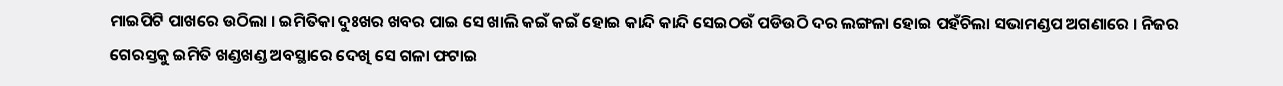ମାଇପିଟି ପାଖରେ ଉଠିଲା । ଇମିତିକା ଦୁଃଖର ଖବର ପାଇ ସେ ଖାଲି କଇଁ କଇଁ ହୋଇ କାନ୍ଦି କାନ୍ଦି ସେଇଠଉଁ ପଡିଉଠି ଦର ଲଙ୍ଗଳା ହୋଇ ପହଁଚିଲା ସଭାମଣ୍ଡପ ଅଗଣାରେ । ନିଜର ଗେରସ୍ତକୁ ଇମିତି ଖଣ୍ଡଖଣ୍ଡ ଅବସ୍ଥାରେ ଦେଖି ସେ ଗଳା ଫଟାଇ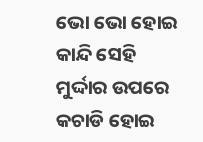ଭୋ ଭୋ ହୋଇ କାନ୍ଦି ସେହି ମୁର୍ଦ୍ଦାର ଉପରେ କଚାଡି ହୋଇ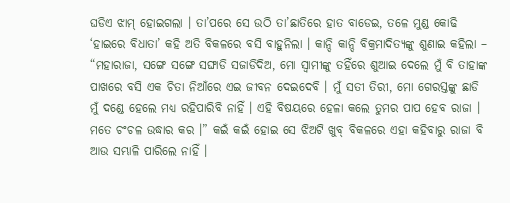ଘଡିଏ ଝାମ୍ ହୋଇଗଲା । ତା’ପରେ ସେ ଉଠି ତା’ଛାତିରେ ହାତ ବାଡେଇ, ତଳେ ମୁଣ୍ଡ କୋଢି ‘ହାଇରେ ବିଧାତା’ କହି ଅତି ବିକଳରେ ବସି ବାହୁନିଲା । କାନ୍ଦି କାନ୍ଦି ବିକ୍ରମାଦିତ୍ୟଙ୍କୁ ଶୁଣାଇ କହିଲା – “ମହାରାଜା, ସଙ୍ଗେ ସଙ୍ଗେ ସଙ୍ଘାଡି ସଜାଡିଦିଅ, ମୋ ସ୍ୱାମୀଙ୍କୁ ତହିଁରେ ଶୁଆଇ ଦେଲେ ମୁଁ ବି ତାହାଙ୍କ ପାଖରେ ବସି ଏକ ଚିତା ନିଆଁରେ ଏଇ ଜୀବନ ଦେଇଦେବି । ମୁଁ ସତୀ ତିରୀ, ମୋ ଗେରସ୍ତଙ୍କୁ ଛାଡି ମୁଁ ଦଣ୍ଡେ ହେଲେ ମଧ୍ୟ ରହିପାରିବି ନାହିଁ । ଏହି ବିଷୟରେ ହେଳା କଲେ ତୁମର ପାପ ହେବ ରାଜା । ମତେ ଚଂଚଳ ଉଦ୍ଧାର କର ।” କଇଁ କଇଁ ହୋଇ ସେ ଝିଅଟି ଖୁବ୍ ବିକଳରେ ଏହା କହିବାରୁ ରାଜା ବି ଆଉ ସମ୍ଭାଳି ପାରିଲେ ନାହିଁ ।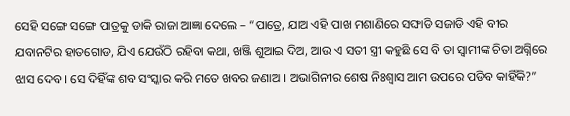ସେହି ସଙ୍ଗେ ସଙ୍ଗେ ପାତ୍ରକୁ ଡାକି ରାଜା ଆଜ୍ଞା ଦେଲେ – “ପାତ୍ରେ, ଯାଅ ଏହି ପାଖ ମଶାଣିରେ ସଙ୍ଘାଡି ସଜାଡି ଏହି ବୀର ଯବାନଟିର ହାତଗୋଡ, ଯିଏ ଯେଉଁଠି ରହିବା କଥା, ଖଞ୍ଜି ଶୁଆଇ ଦିଅ, ଆଉ ଏ ସତୀ ସ୍ତ୍ରୀ କହୁଛି ସେ ବି ତା ସ୍ୱାମୀଙ୍କ ଚିତା ଅଗ୍ନିରେ ଝାସ ଦେବ । ସେ ଦିହିଁଙ୍କ ଶବ ସଂସ୍କାର କରି ମତେ ଖବର ଜଣାଅ । ଅଭାଗିନୀର ଶେଷ ନିଃଶ୍ୱାସ ଆମ ଉପରେ ପଡିବ କାହିଁକି?”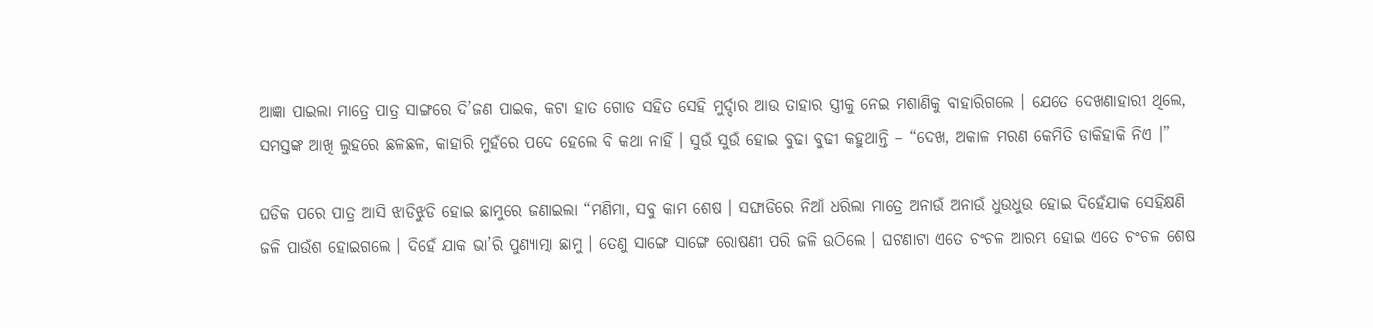ଆଜ୍ଞା ପାଇଲା ମାତ୍ରେ ପାତ୍ର ସାଙ୍ଗରେ ଦି’ଜଣ ପାଇକ, କଟା ହାତ ଗୋଡ ସହିତ ସେହି ମୁର୍ଦ୍ଦାର ଆଉ ତାହାର ସ୍ତ୍ରୀକୁ ନେଇ ମଶାଣିକୁ ବାହାରିଗଲେ । ଯେତେ ଦେଖଣାହାରୀ ଥିଲେ, ସମସ୍ତଙ୍କ ଆଖି ଲୁହରେ ଛଳଛଳ, କାହାରି ମୁହଁରେ ପଦେ ହେଲେ ବି କଥା ନାହିଁ । ସୁଉଁ ସୁଉଁ ହୋଇ ବୁଢା ବୁଢୀ କହୁଥାନ୍ତି – “ଦେଖ, ଅକାଳ ମରଣ କେମିତି ଡାକିହାକି ନିଏ ।”

ଘଡିକ ପରେ ପାତ୍ର ଆସି ଝାଡିଝୁଡି ହୋଇ ଛାମୁରେ ଜଣାଇଲା “ମଣିମା, ସବୁ କାମ ଶେଷ । ସଙ୍ଘାଡିରେ ନିଆଁ ଧରିଲା ମାତ୍ରେ ଅନାଉଁ ଅନାଉଁ ଧୁଉଧୁଉ ହୋଇ ଦିହେଁଯାକ ସେହିକ୍ଷଣି ଜଳି ପାଉଁଶ ହୋଇଗଲେ । ଦିହେଁ ଯାକ ଭା’ରି ପୁଣ୍ୟାତ୍ମା ଛାମୁ । ତେଣୁ ସାଙ୍ଗେ ସାଙ୍ଗେ ରୋଷଣୀ ପରି ଜଳି ଉଠିଲେ । ଘଟଣାଟା ଏତେ ଚଂଚଳ ଆରମ୍ଭ ହୋଇ ଏତେ ଚଂଚଳ ଶେଷ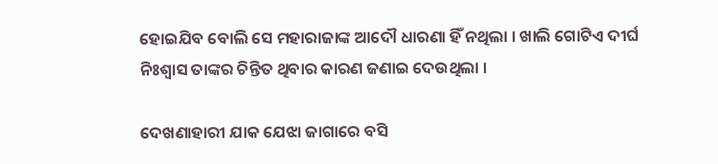ହୋଇଯିବ ବୋଲି ସେ ମହାରାଜାଙ୍କ ଆଦୌ ଧାରଣା ହିଁ ନଥିଲା । ଖାଲି ଗୋଟିଏ ଦୀର୍ଘ ନିଃଶ୍ୱାସ ତାଙ୍କର ଚିନ୍ତିତ ଥିବାର କାରଣ ଜଣାଇ ଦେଉଥିଲା ।

ଦେଖଣାହାରୀ ଯାକ ଯେଝା ଜାଗାରେ ବସି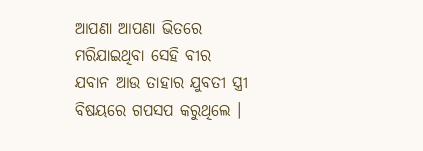ଆପଣା ଆପଣା ଭିତରେ ମରିଯାଇଥିବା ସେହି ବୀର ଯବାନ ଆଉ ତାହାର ଯୁବତୀ ସ୍ତ୍ରୀ ବିଷୟରେ ଗପସପ କରୁଥିଲେ ।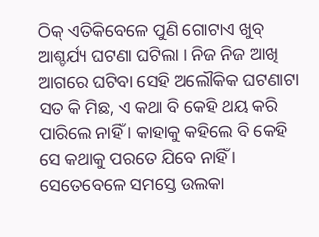ଠିକ୍ ଏତିକିବେଳେ ପୁଣି ଗୋଟାଏ ଖୁବ୍ ଆଶ୍ଚର୍ଯ୍ୟ ଘଟଣା ଘଟିଲା । ନିଜ ନିଜ ଆଖି ଆଗରେ ଘଟିବା ସେହି ଅଲୌକିକ ଘଟଣାଟା ସତ କି ମିଛ, ଏ କଥା ବି କେହି ଥୟ କରି ପାରିଲେ ନାହିଁ । କାହାକୁ କହିଲେ ବି କେହି ସେ କଥାକୁ ପରତେ ଯିବେ ନାହିଁ । ସେତେବେଳେ ସମସ୍ତେ ଉଲକା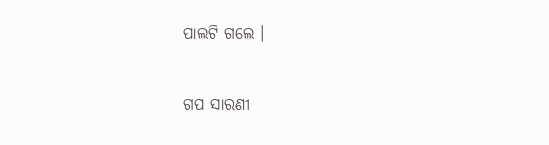ପାଲଟି ଗଲେ ।


ଗପ ସାରଣୀ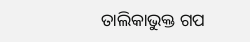ତାଲିକାଭୁକ୍ତ ଗପ